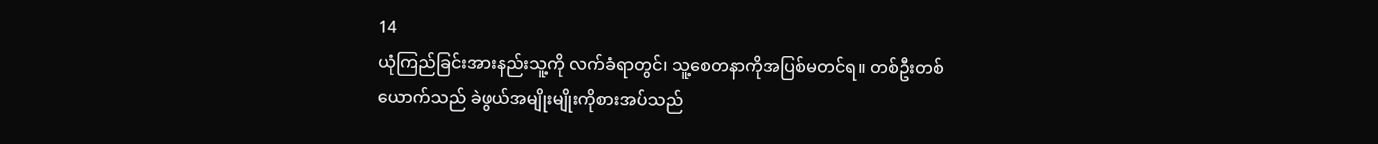14
ယုံကြည်ခြင်းအားနည်းသူ့ကို လက်ခံရာတွင်၊ သူ့စေတနာကိုအပြစ်မတင်ရ။ တစ်ဦးတစ်ယောက်သည် ခဲဖွယ်အမျိုးမျိုးကိုစားအပ်သည်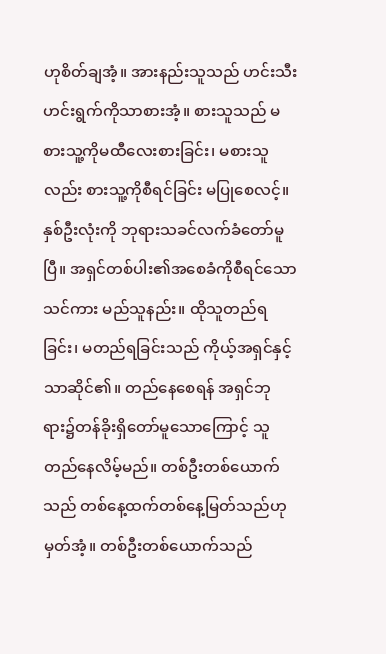ဟုစိတ်ချအံ့။ အားနည်းသူသည် ဟင်းသီးဟင်းရွက်ကိုသာစားအံ့။ စားသူသည် မစားသူ့ကိုမထီလေးစားခြင်း၊ မစားသူလည်း စားသူ့ကိုစီရင်ခြင်း မပြုစေလင့်။ နှစ်ဦးလုံးကို ဘုရားသခင်လက်ခံတော်မူပြီ။ အရှင်တစ်ပါး၏အစေခံကိုစီရင်သောသင်ကား မည်သူနည်း။ ထိုသူတည်ရခြင်း၊ မတည်ရခြင်းသည် ကိုယ့်အရှင်နှင့်သာဆိုင်၏။ တည်နေစေရန် အရှင်ဘုရား၌တန်ခိုးရှိတော်မူသောကြောင့် သူတည်နေလိမ့်မည်။ တစ်ဦးတစ်ယောက်သည် တစ်နေ့ထက်တစ်နေ့မြတ်သည်ဟုမှတ်အံ့။ တစ်ဦးတစ်ယောက်သည်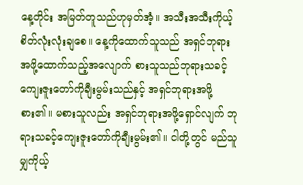နေ့တိုင်း အမြတ်တူသည်ဟုမှတ်အံ့။ အသီးအသီးကိုယ့်စိတ်လုံးလုံးချစေ။ နေ့ကိုထောက်သူသည် အရှင်ဘုရားအဖို့ထောက်သည့်အလျောက် စားသူသည်ဘုရားသခင့် ကျေးဇူးတော်ကိုချီးမွမ်းသည်နှင့် အရှင်ဘုရားအဖို့စား၏။ မစားသူလည်း အရှင်ဘုရားအဖို့ရှောင်လျက် ဘုရားသခင့်ကျေးဇူးတော်ကိုချီးမွမ်း၏။ ငါတို့တွင် မည်သူမျှကိုယ့်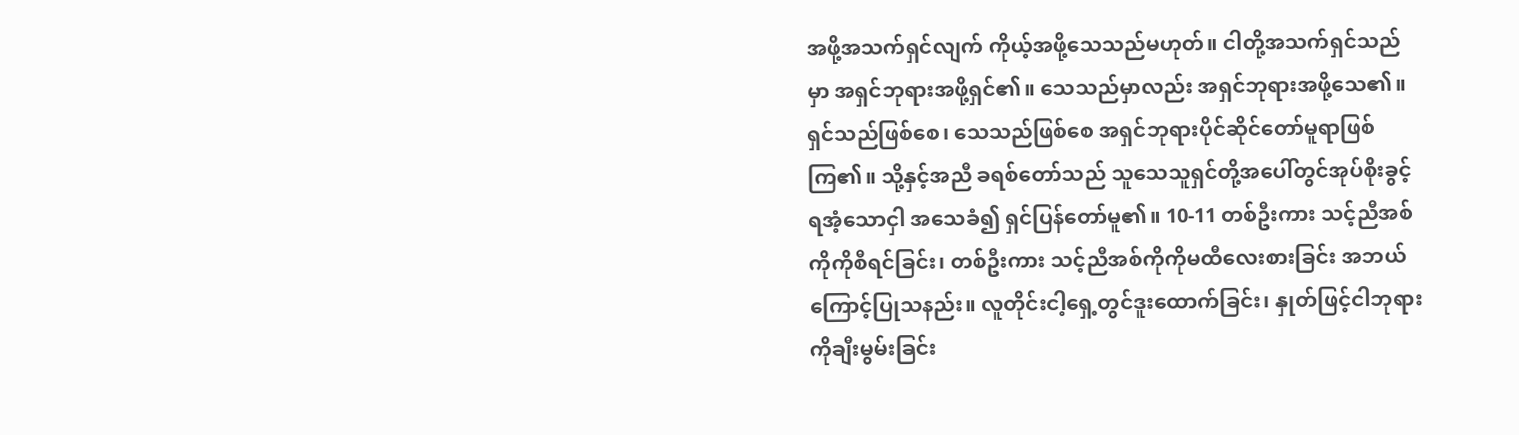အဖို့အသက်ရှင်လျက် ကိုယ့်အဖို့သေသည်မဟုတ်။ ငါတို့အသက်ရှင်သည်မှာ အရှင်ဘုရားအဖို့ရှင်၏။ သေသည်မှာလည်း အရှင်ဘုရားအဖို့သေ၏။ ရှင်သည်ဖြစ်စေ၊ သေသည်ဖြစ်စေ အရှင်ဘုရားပိုင်ဆိုင်တော်မူရာဖြစ်ကြ၏။ သို့နှင့်အညီ ခရစ်တော်သည် သူသေသူရှင်တို့အပေါ်တွင်အုပ်စိုးခွင့်ရအံ့သောငှါ အသေခံ၍ ရှင်ပြန်တော်မူ၏။ 10-11 တစ်ဦးကား သင့်ညီအစ်ကိုကိုစီရင်ခြင်း၊ တစ်ဦးကား သင့်ညီအစ်ကိုကိုမထီလေးစားခြင်း အဘယ်ကြောင့်ပြုသနည်း။ လူတိုင်းငါ့ရှေ့တွင်ဒူးထောက်ခြင်း၊ နှုတ်ဖြင့်ငါဘုရားကိုချီးမွမ်းခြင်း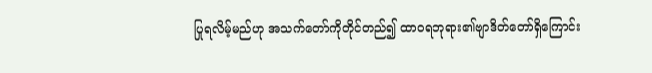ပြုရလိမ့်မည်ဟု အသက်တော်ကိုတိုင်တည်၍ ထာဝရဘုရား၏ဗျာဒိတ်တော်ရှိကြောင်း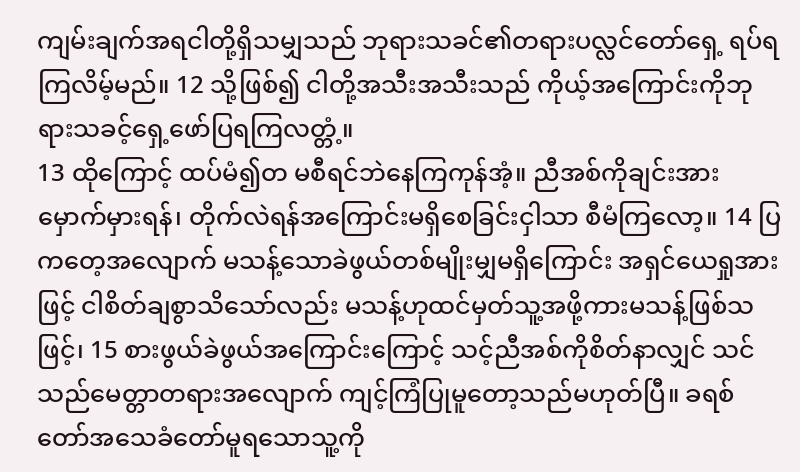ကျမ်းချက်အရငါတို့ရှိသမျှသည် ဘုရားသခင်၏တရားပလ္လင်တော်ရှေ့ ရပ်ရကြလိမ့်မည်။ 12 သို့ဖြစ်၍ ငါတို့အသီးအသီးသည် ကိုယ့်အကြောင်းကိုဘုရားသခင့်ရှေ့ဖော်ပြရကြလတ္တံ့။
13 ထိုကြောင့် ထပ်မံ၍တ မစီရင်ဘဲနေကြကုန်အံ့။ ညီအစ်ကိုချင်းအားမှောက်မှားရန်၊ တိုက်လဲရန်အကြောင်းမရှိစေခြင်းငှါသာ စီမံကြလော့။ 14 ပြကတေ့အလျောက် မသန့်သောခဲဖွယ်တစ်မျိုးမျှမရှိကြောင်း အရှင်ယေရှုအားဖြင့် ငါစိတ်ချစွာသိသော်လည်း မသန့်ဟုထင်မှတ်သူ့အဖို့ကားမသန့်ဖြစ်သဖြင့်၊ 15 စားဖွယ်ခဲဖွယ်အကြောင်းကြောင့် သင့်ညီအစ်ကိုစိတ်နာလျှင် သင်သည်မေတ္တာတရားအလျောက် ကျင့်ကြံပြုမူတော့သည်မဟုတ်ပြီ။ ခရစ်တော်အသေခံတော်မူရသောသူ့ကို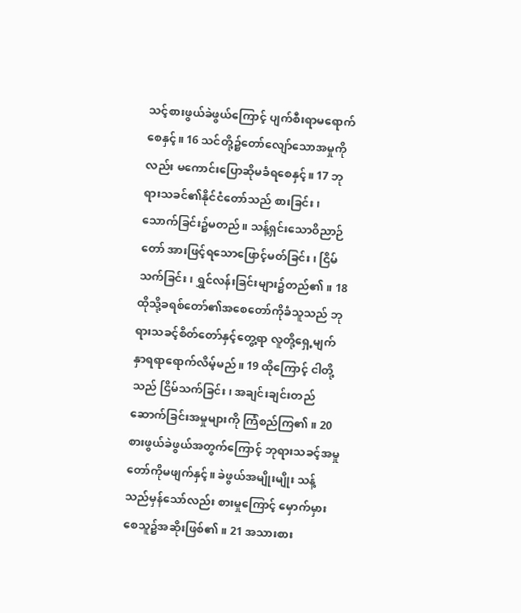သင့်စားဖွယ်ခဲဖွယ်ကြောင့် ပျက်စီးရာမရောက်စေနှင့်။ 16 သင်တို့၌တော်လျော်သောအမှုကိုလည်း မကောင်းပြောဆိုမခံရစေနှင့်။ 17 ဘုရားသခင်၏နိုင်ငံတော်သည် စားခြင်း၊ သောက်ခြင်း၌မတည်။ သန့်ရှင်းသောဝိညာဉ်တော် အားဖြင့်ရသောဖြောင့်မတ်ခြင်း၊ ငြိမ်သက်ခြင်း၊ ရွှင်လန်းခြင်းများ၌တည်၏။ 18 ထိုသို့ခရစ်တော်၏အစေတော်ကိုခံသူသည် ဘုရားသခင့်စိတ်တော်နှင့်တွေ့ရာ လူတို့ရှေ့မျက်နှာရရာရောက်လိမ့်မည်။ 19 ထိုကြောင့် ငါတို့သည် ငြိမ်သက်ခြင်း၊ အချင်းချင်းတည်ဆောက်ခြင်းအမှုများကို ကြံစည်ကြ၏။ 20 စားဖွယ်ခဲဖွယ်အတွက်ကြောင့် ဘုရားသခင့်အမှုတော်ကိုမဖျက်နှင့်။ ခဲဖွယ်အမျိုးမျိုး သန့်သည်မှန်သော်လည်း စားမှုကြောင့် မှောက်မှားစေသူ၌အဆိုးဖြစ်၏။ 21 အသားစား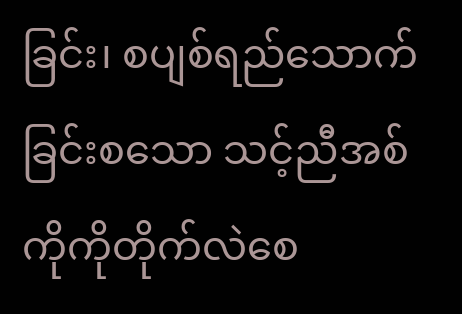ခြင်း၊ စပျစ်ရည်သောက်ခြင်းစသော သင့်ညီအစ်ကိုကိုတိုက်လဲစေ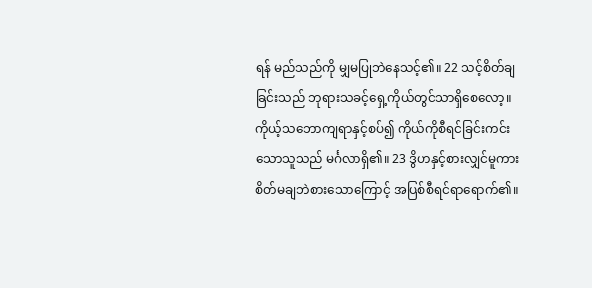ရန် မည်သည်ကို မျှမပြုဘဲနေသင့်၏။ 22 သင့်စိတ်ချခြင်းသည် ဘုရားသခင့်ရှေ့ကိုယ်တွင်သာရှိစေလော့။ ကိုယ့်သဘောကျရာနှင့်စပ်၍ ကိုယ်ကိုစီရင်ခြင်းကင်းသောသူသည် မင်္ဂလာရှိ၏။ 23 ဒွိဟနှင့်စားလျှင်မူကား စိတ်မချဘဲစားသောကြောင့် အပြစ်စီရင်ရာရောက်၏။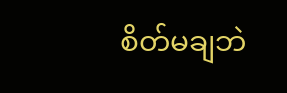စိတ်မချဘဲ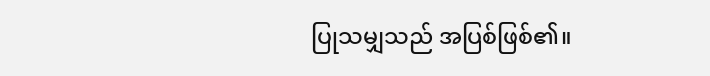ပြုသမျှသည် အပြစ်ဖြစ်၏။